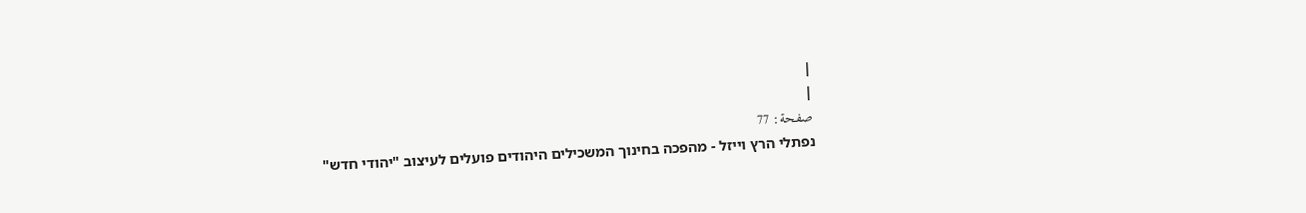|
|
صفحة: 77
נפתלי הרץ וייזל - מהפכה בחינוך המשכילים היהודים פועלים לעיצוב "יהודי חדש"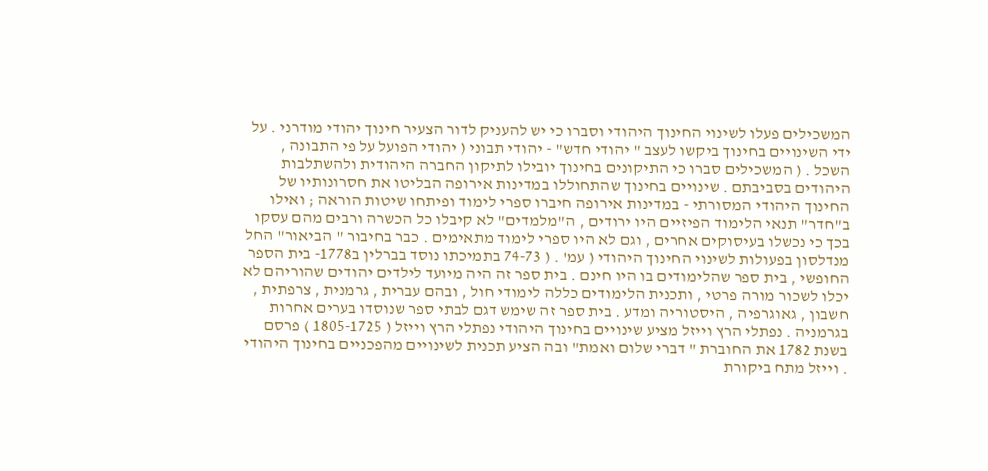המשכילים פעלו לשינוי החינוך היהודי וסברו כי יש להעניק לדור הצעיר חינוך יהודי מודרני . על ידי השינויים בחינוך ביקשו לעצב " יהודי חדש" - יהודי תבוני ( יהודי הפועל על פי התבונה , השכל . ( המשכילים סברו כי התיקונים בחינוך יובילו לתיקון החברה היהודית ולהשתלבות היהודים בסביבתם . שינויים בחינוך שהתחוללו במדינות אירופה הבליטו את חסרונותיו של החינוך היהודי המסורתי - במדינות אירופה חיברו ספרי לימוד ופיתחו שיטות הוראה ; ואילו ב"חדר" תנאי הלימוד הפיזיים היו ירודים , ה"מלמדים" לא קיבלו כל הכשרה ורבים מהם עסקו בכך כי נכשלו בעיסוקים אחרים , וגם לא היו ספרי לימוד מתאימים . כבר בחיבור " הביאור" החל מנדלסון בפעולות לשינוי החינוך היהודי ( עמ' . ( 74-73 בתמיכתו נוסד בברלין ב1778- בית הספר החופשי , בית ספר שהלימודים בו היו חינם . בית ספר זה היה מיועד לילדים יהודים שהוריהם לא יכלו לשכור מורה פרטי , ותכנית הלימודים כללה לימודי חול , ובהם עברית , גרמנית , צרפתית , חשבון , גאוגרפיה , היסטוריה ומדע . בית ספר זה שימש דגם לבתי ספר שנוסדו בערים אחרות בגרמניה . נפתלי הרץ וייזל מציע שינויים בחינוך היהודי נפתלי הרץ וייזל ( 1805-1725 ) פרסם בשנת 1782 את החוברת " דברי שלום ואמת" ובה הציע תכנית לשינויים מהפכניים בחינוך היהודי . וייזל מתח ביקורת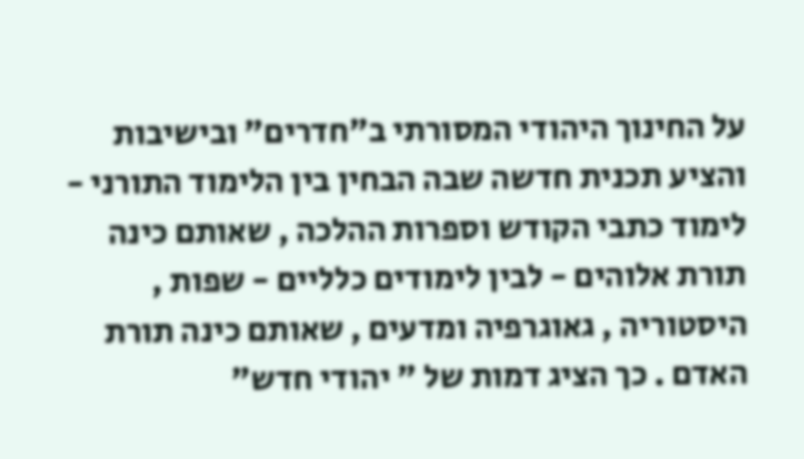על החינוך היהודי המסורתי ב"חדרים" ובישיבות והציע תכנית חדשה שבה הבחין בין הלימוד התורני - לימוד כתבי הקודש וספרות ההלכה , שאותם כינה תורת אלוהים - לבין לימודים כלליים - שפות , היסטוריה , גאוגרפיה ומדעים , שאותם כינה תורת האדם . כך הציג דמות של " יהודי חדש"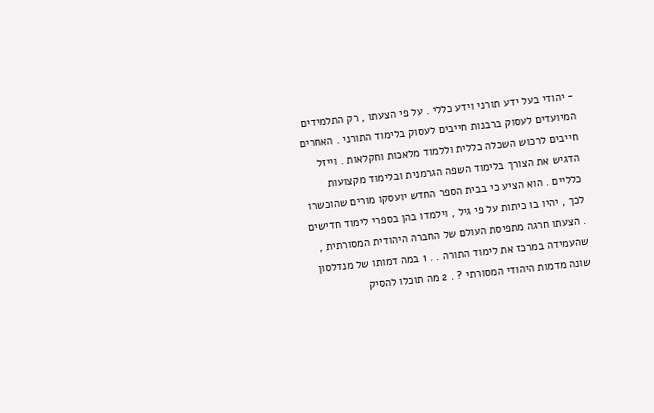- יהודי בעל ידע תורני וידע כללי . על פי הצעתו , רק התלמידים המיועדים לעסוק ברבנות חייבים לעסוק בלימוד התורני . האחרים חייבים לרכוש השכלה כללית וללמוד מלאכות וחקלאות . וייזל הדגיש את הצורך בלימוד השפה הגרמנית ובלימוד מקצועות כלליים . הוא הציע כי בבית הספר החדש יועסקו מורים שהוכשרו לכך , יהיו בו כיתות על פי גיל , וילמדו בהן בספרי לימוד חדישים . הצעתו חרגה מתפיסת העולם של החברה היהודית המסורתית , שהעמידה במרכז את לימוד התורה . . 1 במה דמותו של מנדלסון שונה מדמות היהודי המסורתי ? . 2 מה תוכלו להסיק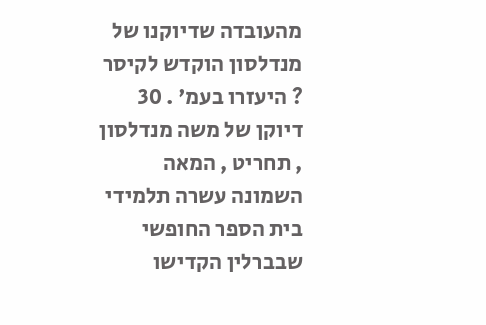מהעובדה שדיוקנו של מנדלסון הוקדש לקיסר ? היעזרו בעמ' . 30 דיוקן של משה מנדלסון , תחריט , המאה השמונה עשרה תלמידי בית הספר החופשי שבברלין הקדישו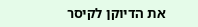את הדיוקן לקיסר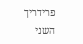פרידריך השני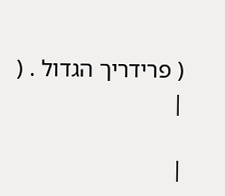( פרידריך הגדול . (
|

|